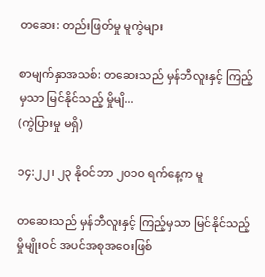တဆေး: တည်းဖြတ်မှု မူကွဲများ

စာမျက်နှာအသစ်: တဆေးသည် မှန်ဘီလူးနှင့် ကြည့်မှသာ မြင်နိုင်သည့် မှိုမျိ...
(ကွဲပြားမှု မရှိ)

၁၄:၂၂၊ ၂၃ နိုဝင်ဘာ ၂၀၁၀ ရက်နေ့က မူ

တဆေးသည် မှန်ဘီလူးနှင့် ကြည့်မှသာ မြင်နိုင်သည့် မှိုမျိုးဝင် အပင်အစုအဝေးဖြစ်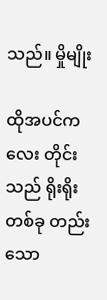သည်။ မှိုမျိုး

ထိုအပင်ကလေး တိုင်းသည် ရိုးရိုးတစ်ခု တည်းသော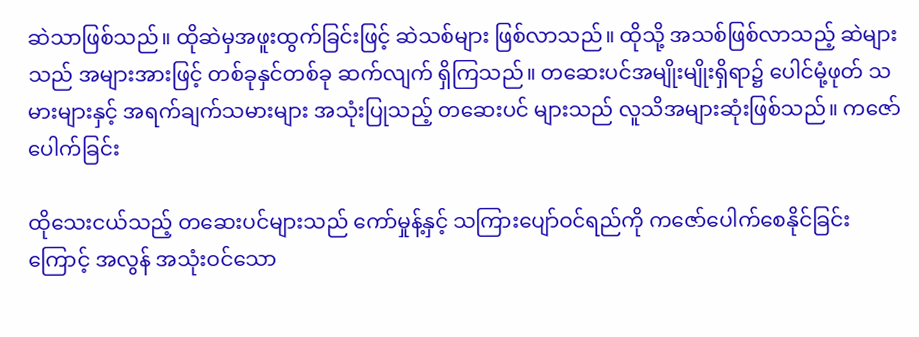ဆဲသာဖြစ်သည်။ ထိုဆဲမှအဖူးထွက်ခြင်းဖြင့် ဆဲသစ်များ ဖြစ်လာသည်။ ထိုသို့ အသစ်ဖြစ်လာသည့် ဆဲများသည် အများအားဖြင့် တစ်ခုနှင်တစ်ခု ဆက်လျက် ရှိကြသည်။ တဆေးပင်အမျိုးမျိုးရှိရာ၌ ပေါင်မုံ့ဖုတ် သမားများနှင့် အရက်ချက်သမားများ အသုံးပြုသည့် တဆေးပင် များသည် လူသိအများဆုံးဖြစ်သည်။ ကဇော်ပေါက်ခြင်း

ထိုသေးငယ်သည့် တဆေးပင်များသည် ကော်မှုန့်နှင့် သကြားပျော်ဝင်ရည်ကို ကဇော်ပေါက်စေနိုင်ခြင်းကြောင့် အလွန် အသုံးဝင်သော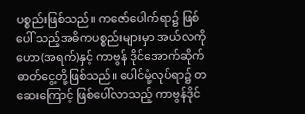ပစ္စည်းဖြစ်သည်။ ကဇော်ပေါက်ရာ၌ ဖြစ်ပေါ် သည့်အဓိကပစ္စည်းများမှာ အယ်လကိုဟော(အရက်)နှင့် ကာဗွန် ဒိုင်အောက်ဆိုက် ဓာတ်ငွေ့တို့ဖြစ်သည်။ ပေါင်မုံ့လုပ်ရာ၌ တဆေးကြောင့် ဖြစ်ပေါ်လာသည့် ကာဗွန်ဒိုင်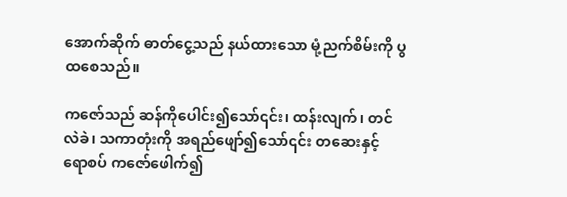အောက်ဆိုက် ဓာတ်ငွေ့သည် နယ်ထားသော မုံ့ညက်စိမ်းကို ပွထစေသည်။

ကဇော်သည် ဆန်ကိုပေါင်း၍သော်၎င်း၊ ထန်းလျက်၊ တင်လဲခဲ၊ သကာတုံးကို အရည်ဖျော်၍သော်၎င်း တဆေးနှင့် ရောစပ် ကဇော်ဖေါက်၍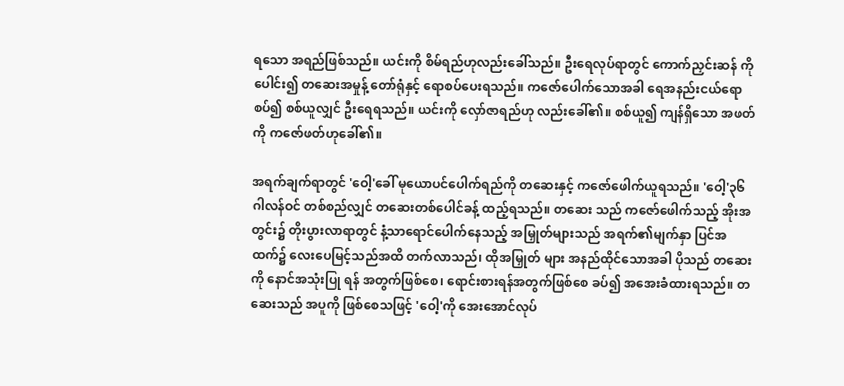ရသော အရည်ဖြစ်သည်။ ယင်းကို စိမ်ရည်ဟုလည်းခေါ်သည်။ ဦးရေလုပ်ရာတွင် ကောက်ညှင်းဆန် ကိုပေါင်း၍ တဆေးအမှုန့် တော်ရုံနှင့် ရောစပ်ပေးရသည်။ ကဇော်ပေါက်သောအခါ ရေအနည်းငယ်ရောစပ်၍ စစ်ယူလျှင် ဦးရေရသည်။ ယင်းကို လှော်ဇာရည်ဟု လည်းခေါ်၏။ စစ်ယူ၍ ကျန်ရှိသော အဖတ်ကို ကဇော်ဖတ်ဟုခေါ်၏။

အရက်ချက်ရာတွင် 'ဝေါ့'ခေါ် မုယောပင်ပေါက်ရည်ကို တဆေးနှင့် ကဇော်ဖေါက်ယူရသည်။ 'ဝေါ့'၃၆ ဂါလန်ဝင် တစ်စည်လျှင် တဆေးတစ်ပေါင်ခန့် ထည့်ရသည်။ တဆေး သည် ကဇော်ဖေါက်သည့် အိုးအတွင်း၌ တိုးပွားလာရာတွင် နံ့သာရောင်ပေါက်နေသည့် အမြှုတ်များသည် အရက်၏မျက်နှာ ပြင်အထက်၌ လေးပေမြင့်သည်အထိ တက်လာသည်၊ ထိုအမြှုတ် များ အနည်ထိုင်သောအခါ ပိုသည် တဆေးကို နောင်အသုံးပြု ရန် အတွက်ဖြစ်စေ၊ ရောင်းစားရန်အတွက်ဖြစ်စေ ခပ်၍ အအေးခံထားရသည်။ တဆေးသည် အပူကို ဖြစ်စေသဖြင့် 'ဝေါ့'ကို အေးအောင်လုပ်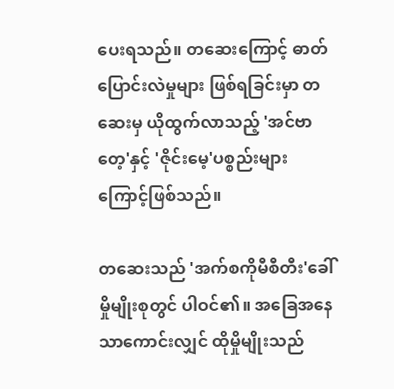ပေးရသည်။ တဆေးကြောင့် ဓာတ် ပြောင်းလဲမှုများ ဖြစ်ရခြင်းမှာ တဆေးမှ ယိုထွက်လာသည့် 'အင်ဗာတေ့'နှင့် 'ဇိုင်းမေ့'ပစ္စည်းများကြောင့်ဖြစ်သည်။

တဆေးသည် 'အက်စကိုမီစီတီး'ခေါ် မှိုမျိုးစုတွင် ပါဝင်၏။ အခြေအနေသာကောင်းလျှင် ထိုမှိုမျိုးသည်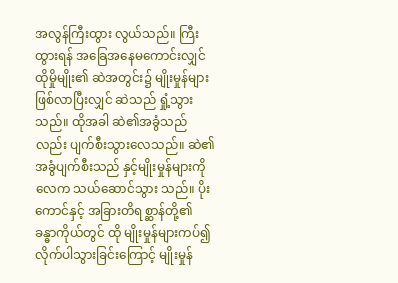အလွန်ကြီးထွား လွယ်သည်။ ကြီးထွားရန် အခြေအနေမကောင်းလျှင် ထိုမှိုမျိုး၏ ဆဲအတွင်း၌ မျိုးမှုန်များဖြစ်လာပြီးလျှင် ဆဲသည် ရှုံ့သွားသည်။ ထိုအခါ ဆဲ၏အခွံသည်လည်း ပျက်စီးသွားလေသည်။ ဆဲ၏ အခွံပျက်စီးသည် နှင့်မျိုးမှုန်များကို လေက သယ်ဆောင်သွား သည်။ ပိုးကောင်နှင့် အခြားတိရစ္ဆာန်တို့၏ ခန္ဓာကိုယ်တွင် ထို မျိုးမှုန်များကပ်၍ လိုက်ပါသွားခြင်းကြောင့် မျိုးမှုန်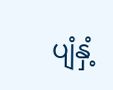ပျံနှံ့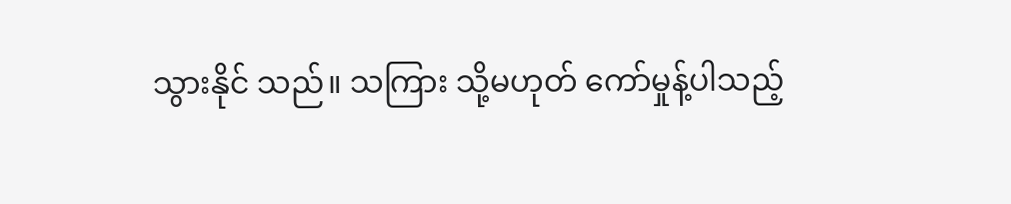သွားနိုင် သည်။ သကြား သို့မဟုတ် ကော်မှုန့်ပါသည့်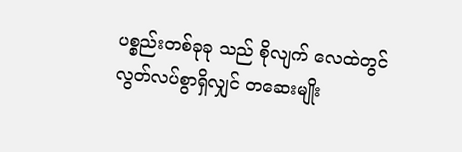ပစ္စည်းတစ်ခုခု သည် စိုလျက် လေထဲတွင် လွတ်လပ်စွာရှိလျှင် တဆေးမျိုး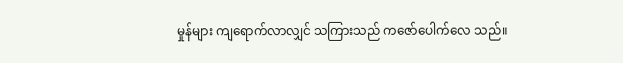မှုန်များ ကျရောက်လာလျှင် သကြားသည် ကဇော်ပေါက်လေ သည်။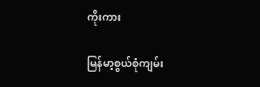ကိုးကား

မြန်မာ့စွယ်စုံကျမ်း